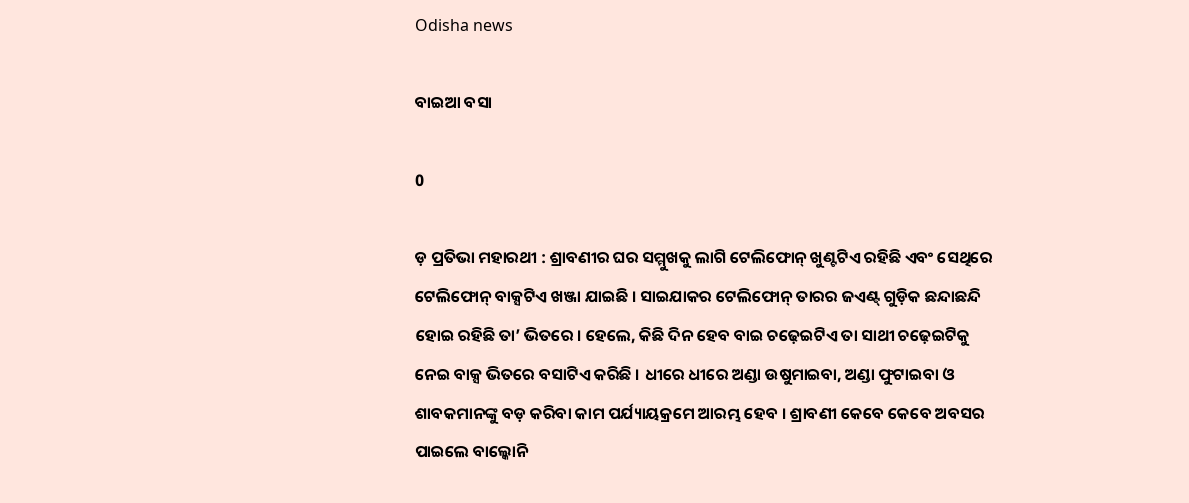Odisha news

ବାଇଆ ବସା

0

ଡ଼ ପ୍ରତିଭା ମହାରଥୀ : ଶ୍ରାବଣୀର ଘର ସମ୍ମୁଖକୁ ଲାଗି ଟେଲିଫୋନ୍ ଖୁଣ୍ଟଟିଏ ରହିଛି ଏବଂ ସେଥିରେ ଟେଲିଫୋନ୍ ବାକ୍ସଟିଏ ଖଞ୍ଜା ଯାଇଛି । ସାଇଯାକର ଟେଲିଫୋନ୍ ତାରର ଜଏଣ୍ଟ୍ ଗୁଡ଼ିକ ଛନ୍ଦାଛନ୍ଦି ହୋଇ ରହିଛି ତା’ ଭିତରେ । ହେଲେ, କିଛି ଦିନ ହେବ ବାଇ ଚଢ଼େଇଟିଏ ତା ସାଥୀ ଚଢ଼େଇଟିକୁ ନେଇ ବାକ୍ସ ଭିତରେ ବସାଟିଏ କରିଛି । ଧୀରେ ଧୀରେ ଅଣ୍ଡା ଉଷୁମାଇବା, ଅଣ୍ଡା ଫୁଟାଇବା ଓ ଶାବକମାନଙ୍କୁ ବଡ଼ କରିବା କାମ ପର୍ଯ୍ୟାୟକ୍ରମେ ଆରମ୍ଭ ହେବ । ଶ୍ରାବଣୀ କେବେ କେବେ ଅବସର ପାଇଲେ ବାଲ୍କୋନି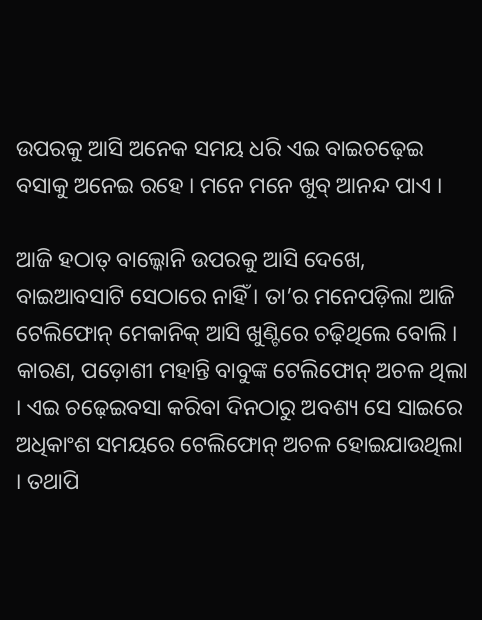ଉପରକୁ ଆସି ଅନେକ ସମୟ ଧରି ଏଇ ବାଇଚଢ଼େଇ ବସାକୁ ଅନେଇ ରହେ । ମନେ ମନେ ଖୁବ୍ ଆନନ୍ଦ ପାଏ ।

ଆଜି ହଠାତ୍ ବାଲ୍କୋନି ଉପରକୁ ଆସି ଦେଖେ, ବାଇଆବସାଟି ସେଠାରେ ନାହିଁ । ତା’ର ମନେପଡ଼ିଲା ଆଜି ଟେଲିଫୋନ୍ ମେକାନିକ୍ ଆସି ଖୁଣ୍ଟିରେ ଚଢ଼ିଥିଲେ ବୋଲି । କାରଣ, ପଡ଼ୋଶୀ ମହାନ୍ତି ବାବୁଙ୍କ ଟେଲିଫୋନ୍ ଅଚଳ ଥିଲା । ଏଇ ଚଢ଼େଇବସା କରିବା ଦିନଠାରୁ ଅବଶ୍ୟ ସେ ସାଇରେ ଅଧିକାଂଶ ସମୟରେ ଟେଲିଫୋନ୍ ଅଚଳ ହୋଇଯାଉଥିଲା । ତଥାପି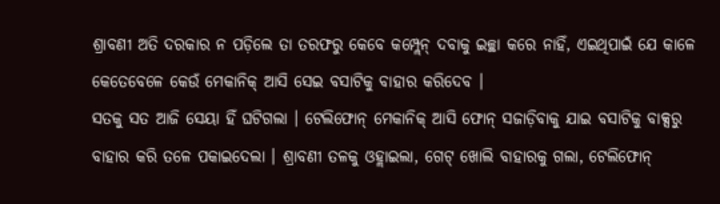ଶ୍ରାବଣୀ ଅତି ଦରକାର ନ ପଡ଼ିଲେ ତା ତରଫରୁ କେବେ କମ୍ପ୍ଲେନ୍ ଦବାକୁ ଇଚ୍ଛା କରେ ନାହିଁ, ଏଇଥିପାଇଁ ଯେ କାଳେ କେତେବେଳେ କେଉଁ ମେକାନିକ୍ ଆସି ସେଇ ବସାଟିକୁ ବାହାର କରିଦେବ ।
ସତକୁ ସତ ଆଜି ସେୟା ହିଁ ଘଟିଗଲା । ଟେଲିଫୋନ୍ ମେକାନିକ୍ ଆସି ଫୋନ୍ ସଜାଡ଼ିବାକୁ ଯାଇ ବସାଟିକୁ ବାକ୍ସରୁ ବାହାର କରି ତଳେ ପକାଇଦେଲା । ଶ୍ରାବଣୀ ତଳକୁ ଓହ୍ଲାଇଲା, ଗେଟ୍ ଖୋଲି ବାହାରକୁ ଗଲା, ଟେଲିଫୋନ୍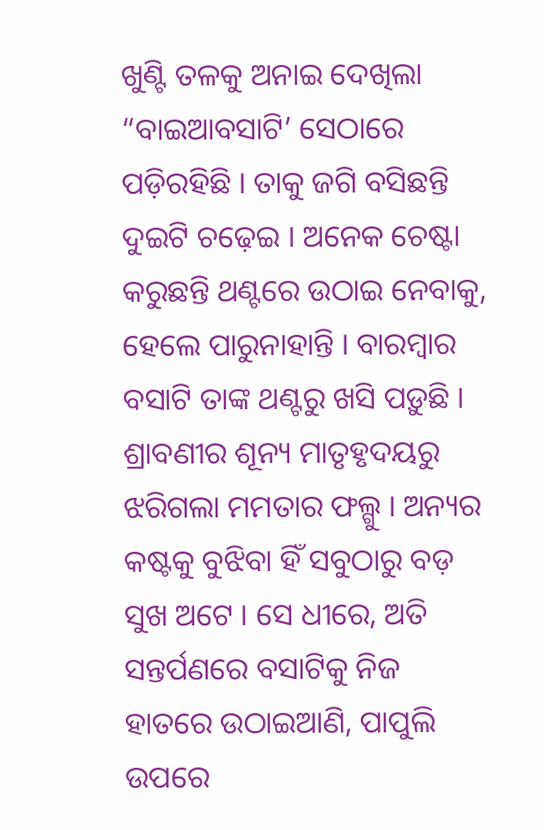ଖୁଣ୍ଟି ତଳକୁ ଅନାଇ ଦେଖିଲା “ବାଇଆବସାଟି’ ସେଠାରେ ପଡ଼ିରହିଛି । ତାକୁ ଜଗି ବସିଛନ୍ତି ଦୁଇଟି ଚଢ଼େଇ । ଅନେକ ଚେଷ୍ଟା କରୁଛନ୍ତି ଥଣ୍ଟରେ ଉଠାଇ ନେବାକୁ, ହେଲେ ପାରୁନାହାନ୍ତି । ବାରମ୍ବାର ବସାଟି ତାଙ୍କ ଥଣ୍ଟରୁ ଖସି ପଡ଼ୁଛି । ଶ୍ରାବଣୀର ଶୂନ୍ୟ ମାତୃହୃଦୟରୁ ଝରିଗଲା ମମତାର ଫଲ୍ଗୁ । ଅନ୍ୟର କଷ୍ଟକୁ ବୁଝିବା ହିଁ ସବୁଠାରୁ ବଡ଼ ସୁଖ ଅଟେ । ସେ ଧୀରେ, ଅତି ସନ୍ତର୍ପଣରେ ବସାଟିକୁ ନିଜ ହାତରେ ଉଠାଇଆଣି, ପାପୁଲି ଉପରେ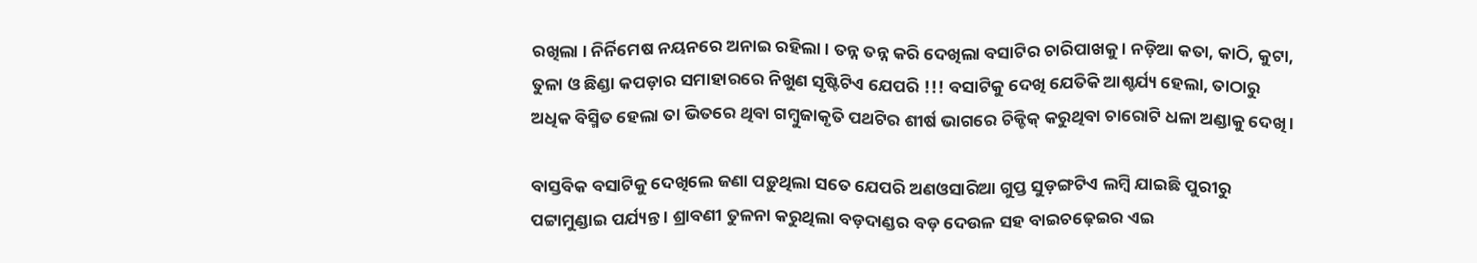ରଖିଲା । ନିର୍ନିମେଷ ନୟନରେ ଅନାଇ ରହିଲା । ତନ୍ନ ତନ୍ନ କରି ଦେଖିଲା ବସାଟିର ଚାରିପାଖକୁ । ନଡ଼ିଆ କତା, କାଠି, କୁଟା, ତୁଳା ଓ ଛିଣ୍ଡା କପଡ଼ାର ସମାହାରରେ ନିଖୁଣ ସୃଷ୍ଟିଟିଏ ଯେପରି !!! ବସାଟିକୁ ଦେଖି ଯେତିକି ଆଶ୍ଚର୍ଯ୍ୟ ହେଲା, ତାଠାରୁ ଅଧିକ ବିସ୍ମିତ ହେଲା ତା ଭିତରେ ଥିବା ଗମ୍ବୁଜାକୃତି ପଥଟିର ଶୀର୍ଷ ଭାଗରେ ଚିକ୍ଚିକ୍ କରୁଥିବା ଚାରୋଟି ଧଳା ଅଣ୍ଡାକୁ ଦେଖି ।

ବାସ୍ତବିକ ବସାଟିକୁ ଦେଖିଲେ ଜଣା ପଡ଼ୁଥିଲା ସତେ ଯେପରି ଅଣଓସାରିଆ ଗୁପ୍ତ ସୁଡ଼ଙ୍ଗଟିଏ ଲମ୍ବି ଯାଇଛି ପୁରୀରୁ ପଟ୍ଟାମୁଣ୍ଡାଇ ପର୍ଯ୍ୟନ୍ତ । ଶ୍ରାବଣୀ ତୁଳନା କରୁଥିଲା ବଡ଼ଦାଣ୍ଡର ବଡ଼ ଦେଉଳ ସହ ବାଇଚଢ଼େଇର ଏଇ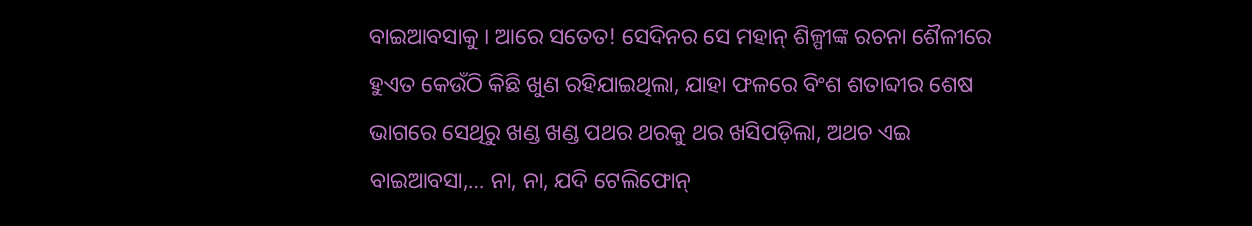ବାଇଆବସାକୁ । ଆରେ ସତେତ! ସେଦିନର ସେ ମହାନ୍ ଶିଳ୍ପୀଙ୍କ ରଚନା ଶୈଳୀରେ ହୁଏତ କେଉଁଠି କିଛି ଖୁଣ ରହିଯାଇଥିଲା, ଯାହା ଫଳରେ ବିଂଶ ଶତାବ୍ଦୀର ଶେଷ ଭାଗରେ ସେଥିରୁ ଖଣ୍ଡ ଖଣ୍ଡ ପଥର ଥରକୁ ଥର ଖସିପଡ଼ିଲା, ଅଥଚ ଏଇ ବାଇଆବସା,… ନା, ନା, ଯଦି ଟେଲିଫୋନ୍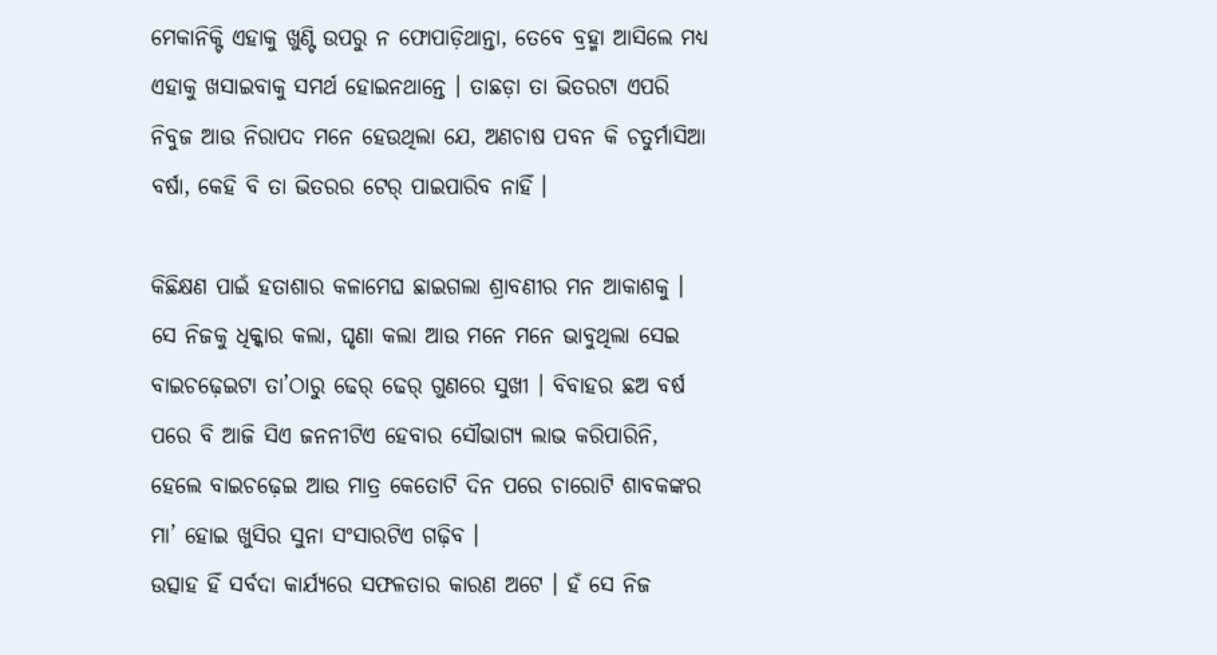ମେକାନିକ୍ଟି ଏହାକୁ ଖୁଣ୍ଟି ଉପରୁ ନ ଫୋପାଡ଼ିଥାନ୍ତା, ତେବେ ବ୍ରହ୍ମା ଆସିଲେ ମଧ୍ୟ ଏହାକୁ ଖସାଇବାକୁ ସମର୍ଥ ହୋଇନଥାନ୍ତେ । ତାଛଡ଼ା ତା ଭିତରଟା ଏପରି ନିବୁଜ ଆଉ ନିରାପଦ ମନେ ହେଉଥିଲା ଯେ, ଅଣଚାଷ ପବନ କି ଚତୁର୍ମାସିଆ ବର୍ଷା, କେହି ବି ତା ଭିତରର ଟେର୍ ପାଇପାରିବ ନାହିଁ ।

କିଛିକ୍ଷଣ ପାଇଁ ହତାଶାର କଳାମେଘ ଛାଇଗଲା ଶ୍ରାବଣୀର ମନ ଆକାଶକୁ । ସେ ନିଜକୁ ଧିକ୍କାର କଲା, ଘୃଣା କଲା ଆଉ ମନେ ମନେ ଭାବୁଥିଲା ସେଇ ବାଇଚଢ଼େଇଟା ତା’ଠାରୁ ଢେର୍ ଢେର୍ ଗୁଣରେ ସୁଖୀ । ବିବାହର ଛଅ ବର୍ଷ ପରେ ବି ଆଜି ସିଏ ଜନନୀଟିଏ ହେବାର ସୌଭାଗ୍ୟ ଲାଭ କରିପାରିନି, ହେଲେ ବାଇଚଢ଼େଇ ଆଉ ମାତ୍ର କେତୋଟି ଦିନ ପରେ ଚାରୋଟି ଶାବକଙ୍କର ମା’ ହୋଇ ଖୁସିର ସୁନା ସଂସାରଟିଏ ଗଢ଼ିବ ।
ଉତ୍ସାହ ହିଁ ସର୍ବଦା କାର୍ଯ୍ୟରେ ସଫଳତାର କାରଣ ଅଟେ । ହଁ ସେ ନିଜ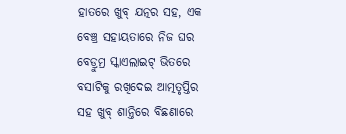ହାତରେ ଖୁବ୍ ଯତ୍ନର ସହ, ଏକ ବେଞ୍ଚ୍ର ସହାୟତାରେ ନିଜ ଘର ବେଡ୍ରୁମ୍ର ସ୍କାଏଲାଇଟ୍ ଭିତରେ ବସାଟିକୁ ରଖିଦେଇ ଆତ୍ମତୃପ୍ତିର ସହ ଖୁବ୍ ଶାନ୍ତିରେ ବିଛଣାରେ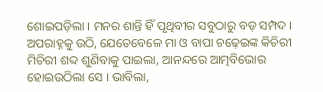ଶୋଇପଡ଼ିଲା । ମନର ଶାନ୍ତି ହିଁ ପୃଥିବୀର ସବୁଠାରୁ ବଡ଼ ସମ୍ପଦ । ଅପରାହ୍ନକୁ ଉଠି, ଯେତେବେଳେ ମା ଓ ବାପା ଚଢ଼େଇଙ୍କ କିଚିରୀ ମିଚିରୀ ଶବ୍ଦ ଶୁଣିବାକୁ ପାଇଲା, ଆନନ୍ଦରେ ଆତ୍ମବିଭୋର ହୋଇଉଠିଲା ସେ । ଭାବିଲା,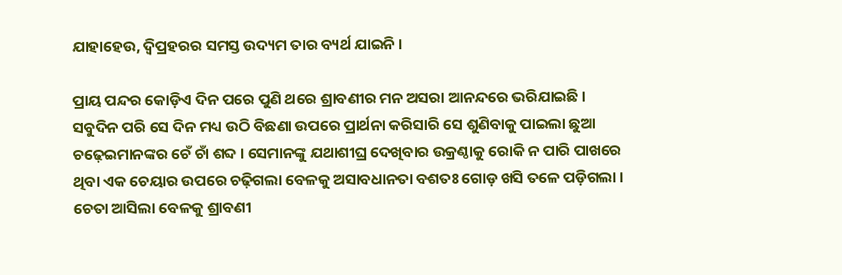ଯାହାହେଉ, ଦ୍ୱିପ୍ରହରର ସମସ୍ତ ଉଦ୍ୟମ ତାର ବ୍ୟର୍ଥ ଯାଇନି ।

ପ୍ରାୟ ପନ୍ଦର କୋଡ଼ିଏ ଦିନ ପରେ ପୁଣି ଥରେ ଶ୍ରାବଣୀର ମନ ଅସରା ଆନନ୍ଦରେ ଭରିଯାଇଛି । ସବୁଦିନ ପରି ସେ ଦିନ ମଧ୍ୟ ଉଠି ବିଛଣା ଉପରେ ପ୍ରାର୍ଥନା କରିସାରି ସେ ଶୁଣିବାକୁ ପାଇଲା ଛୁଆ ଚଢ଼େଇମାନଙ୍କର ଚେଁ ଚାଁ ଶବ୍ଦ । ସେମାନଙ୍କୁ ଯଥାଶୀଘ୍ର ଦେଖିବାର ଉକ୍ରଣ୍ଠାକୁ ରୋକି ନ ପାରି ପାଖରେ ଥିବା ଏକ ଚେୟାର ଉପରେ ଚଢ଼ିଗଲା ବେଳକୁ ଅସାବଧାନତା ବଶତଃ ଗୋଡ଼ ଖସି ତଳେ ପଡ଼ିଗଲା । ଚେତା ଆସିଲା ବେଳକୁ ଶ୍ରାବଣୀ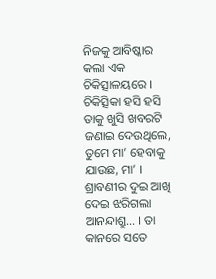ନିଜକୁ ଆବିଷ୍କାର କଲା ଏକ ଚିକିତ୍ସାଳୟରେ । ଚିକିତ୍ସିକା ହସି ହସି ତାକୁ ଖୁସି ଖବରଟି ଜଣାଇ ଦେଉଥିଲେ, ତୁମେ ମା’ ହେବାକୁ ଯାଉଛ, ମା’ । ଶ୍ରାବଣୀର ଦୁଇ ଆଖି ଦେଇ ଝରିଗଲା ଆନନ୍ଦାଶ୍ରୁ… । ତା କାନରେ ସତେ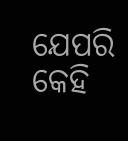ଯେପରି କେହି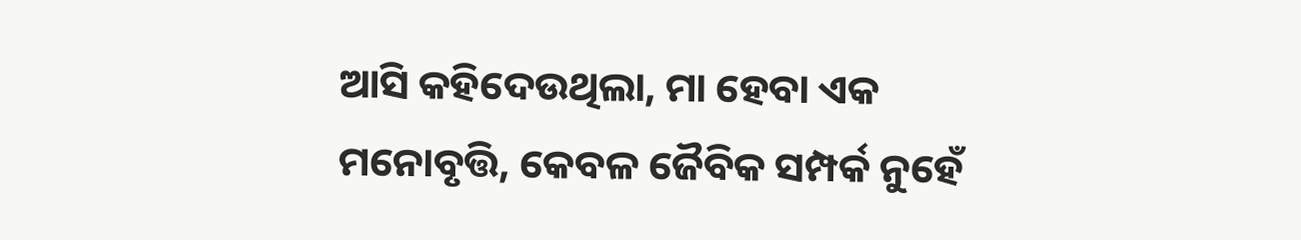ଆସି କହିଦେଉଥିଲା, ମା ହେବା ଏକ ମନୋବୃତ୍ତି, କେବଳ ଜୈବିକ ସମ୍ପର୍କ ନୁହେଁ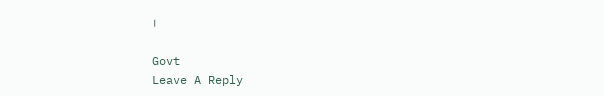।

Govt
Leave A Reply